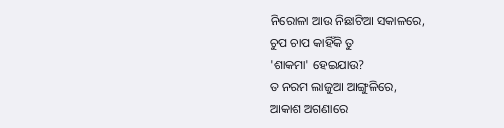ନିରୋଳା ଆଉ ନିଛାଟିଆ ସକାଳରେ,
ଚୁପ ଚାପ କାହିଁକି ତୁ
'ଶାକମା' ହେଇଯାଉ?
ତ ନରମ ଲାଜୁଆ ଆଙ୍ଗୁଳିରେ,
ଆକାଶ ଅଗଣାରେ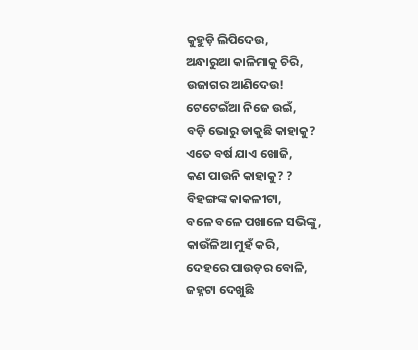କୁହୁଡ଼ି ଲିପିଦେଉ,
ଅନ୍ଧାରୁଆ କାଳିମାକୁ ଚିରି,
ଉଜାଗର ଆଣିଦେଉ!
ଟେଟେଇଁଆ ନିଜେ ଉଇଁ,
ବଡ଼ି ଭୋରୁ ଡାକୁଛି କାହାକୁ?
ଏତେ ବର୍ଷ ଯାଏ ଖୋଜି,
କଣ ପାଉନି କାହାକୁ? ?
ବିହଙ୍ଗଙ୍କ କାକଳୀଟା,
ବଳେ ବଳେ ପଖାଳେ ସଭିଙ୍କୁ,
କାଉଁଳିଆ ମୁହଁ କରି,
ଦେହରେ ପାଉଡ଼ର ବୋଳି,
ଜହ୍ନଟା ଦେଖୁଛି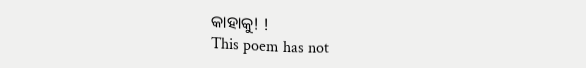କାହାକୁ! !
This poem has not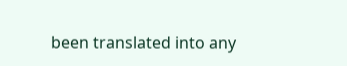been translated into any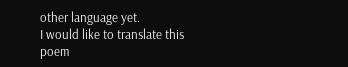other language yet.
I would like to translate this poem